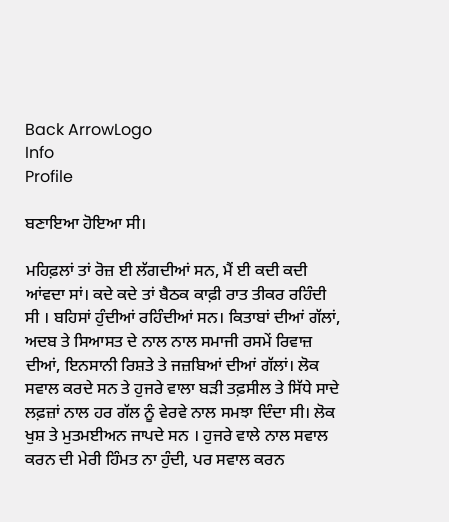Back ArrowLogo
Info
Profile

ਬਣਾਇਆ ਹੋਇਆ ਸੀ।

ਮਹਿਫ਼ਲਾਂ ਤਾਂ ਰੋਜ਼ ਈ ਲੱਗਦੀਆਂ ਸਨ, ਮੈਂ ਈ ਕਦੀ ਕਦੀ ਆਂਵਦਾ ਸਾਂ। ਕਦੇ ਕਦੇ ਤਾਂ ਬੈਠਕ ਕਾਫ਼ੀ ਰਾਤ ਤੀਕਰ ਰਹਿੰਦੀ ਸੀ । ਬਹਿਸਾਂ ਹੁੰਦੀਆਂ ਰਹਿੰਦੀਆਂ ਸਨ। ਕਿਤਾਬਾਂ ਦੀਆਂ ਗੱਲਾਂ, ਅਦਬ ਤੇ ਸਿਆਸਤ ਦੇ ਨਾਲ ਨਾਲ ਸਮਾਜੀ ਰਸਮੇਂ ਰਿਵਾਜ਼ ਦੀਆਂ, ਇਨਸਾਨੀ ਰਿਸ਼ਤੇ ਤੇ ਜਜ਼ਬਿਆਂ ਦੀਆਂ ਗੱਲਾਂ। ਲੋਕ ਸਵਾਲ ਕਰਦੇ ਸਨ ਤੇ ਹੁਜਰੇ ਵਾਲਾ ਬੜੀ ਤਫ਼ਸੀਲ ਤੇ ਸਿੱਧੇ ਸਾਦੇ ਲਫ਼ਜ਼ਾਂ ਨਾਲ ਹਰ ਗੱਲ ਨੂੰ ਵੇਰਵੇ ਨਾਲ ਸਮਝਾ ਦਿੰਦਾ ਸੀ। ਲੋਕ ਖੁਸ਼ ਤੇ ਮੁਤਮਈਅਨ ਜਾਪਦੇ ਸਨ । ਹੁਜਰੇ ਵਾਲੇ ਨਾਲ ਸਵਾਲ ਕਰਨ ਦੀ ਮੇਰੀ ਹਿੰਮਤ ਨਾ ਹੁੰਦੀ, ਪਰ ਸਵਾਲ ਕਰਨ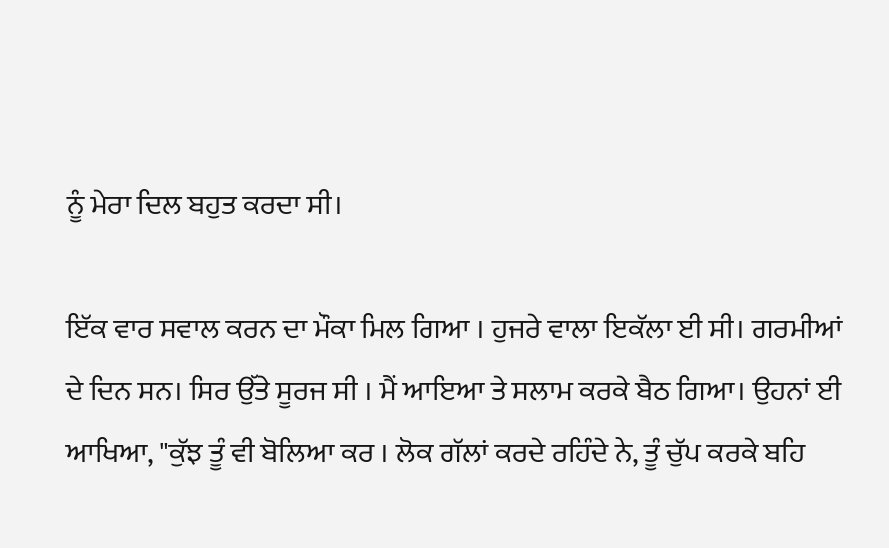ਨੂੰ ਮੇਰਾ ਦਿਲ ਬਹੁਤ ਕਰਦਾ ਸੀ।

ਇੱਕ ਵਾਰ ਸਵਾਲ ਕਰਨ ਦਾ ਮੌਕਾ ਮਿਲ ਗਿਆ । ਹੁਜਰੇ ਵਾਲਾ ਇਕੱਲਾ ਈ ਸੀ। ਗਰਮੀਆਂ ਦੇ ਦਿਨ ਸਨ। ਸਿਰ ਉੱਤੇ ਸੂਰਜ ਸੀ । ਮੈਂ ਆਇਆ ਤੇ ਸਲਾਮ ਕਰਕੇ ਬੈਠ ਗਿਆ। ਉਹਨਾਂ ਈ ਆਖਿਆ, "ਕੁੱਝ ਤੂੰ ਵੀ ਬੋਲਿਆ ਕਰ । ਲੋਕ ਗੱਲਾਂ ਕਰਦੇ ਰਹਿੰਦੇ ਨੇ, ਤੂੰ ਚੁੱਪ ਕਰਕੇ ਬਹਿ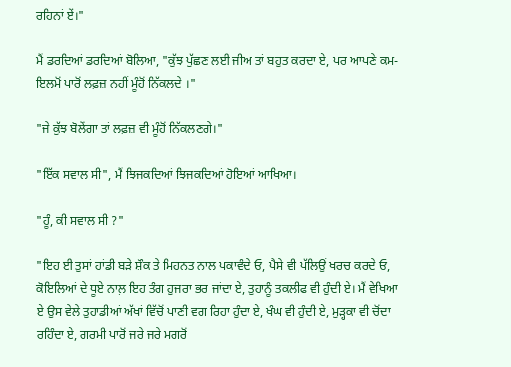ਰਹਿਨਾਂ ਏਂ।"

ਮੈਂ ਡਰਦਿਆਂ ਡਰਦਿਆਂ ਬੋਲਿਆ, "ਕੁੱਝ ਪੁੱਛਣ ਲਈ ਜੀਅ ਤਾਂ ਬਹੁਤ ਕਰਦਾ ਏ, ਪਰ ਆਪਣੇ ਕਮ-ਇਲਮੋਂ ਪਾਰੋਂ ਲਫ਼ਜ਼ ਨਹੀਂ ਮੂੰਹੋਂ ਨਿੱਕਲਦੇ ।"

"ਜੇ ਕੁੱਝ ਬੋਲੇਂਗਾ ਤਾਂ ਲਫ਼ਜ਼ ਵੀ ਮੂੰਹੋਂ ਨਿੱਕਲਣਗੇ।"

"ਇੱਕ ਸਵਾਲ ਸੀ", ਮੈਂ ਝਿਜਕਦਿਆਂ ਝਿਜਕਦਿਆਂ ਹੋਇਆਂ ਆਖਿਆ।

"ਹੂੰ, ਕੀ ਸਵਾਲ ਸੀ ?"

"ਇਹ ਈ ਤੁਸਾਂ ਹਾਂਡੀ ਬੜੇ ਸ਼ੌਕ ਤੇ ਮਿਹਨਤ ਨਾਲ ਪਕਾਵੰਦੇ ਓ, ਪੈਸੇ ਵੀ ਪੱਲਿਉਂ ਖਰਚ ਕਰਦੇ ਓ, ਕੋਇਲਿਆਂ ਦੇ ਧੂਏ ਨਾਲ਼ ਇਹ ਤੰਗ ਹੁਜਰਾ ਭਰ ਜਾਂਦਾ ਏ, ਤੁਹਾਨੂੰ ਤਕਲੀਫ ਵੀ ਹੁੰਦੀ ਏ। ਮੈਂ ਵੇਖਿਆ ਏ ਉਸ ਵੇਲੇ ਤੁਹਾਡੀਆਂ ਅੱਖਾਂ ਵਿੱਚੋਂ ਪਾਣੀ ਵਗ ਰਿਹਾ ਹੁੰਦਾ ਏ, ਖੰਘ ਵੀ ਹੁੰਦੀ ਏ, ਮੁੜ੍ਹਕਾ ਵੀ ਚੋਂਦਾ ਰਹਿੰਦਾ ਏ, ਗਰਮੀ ਪਾਰੋਂ ਜਰੇ ਜਰੇ ਮਗਰੋਂ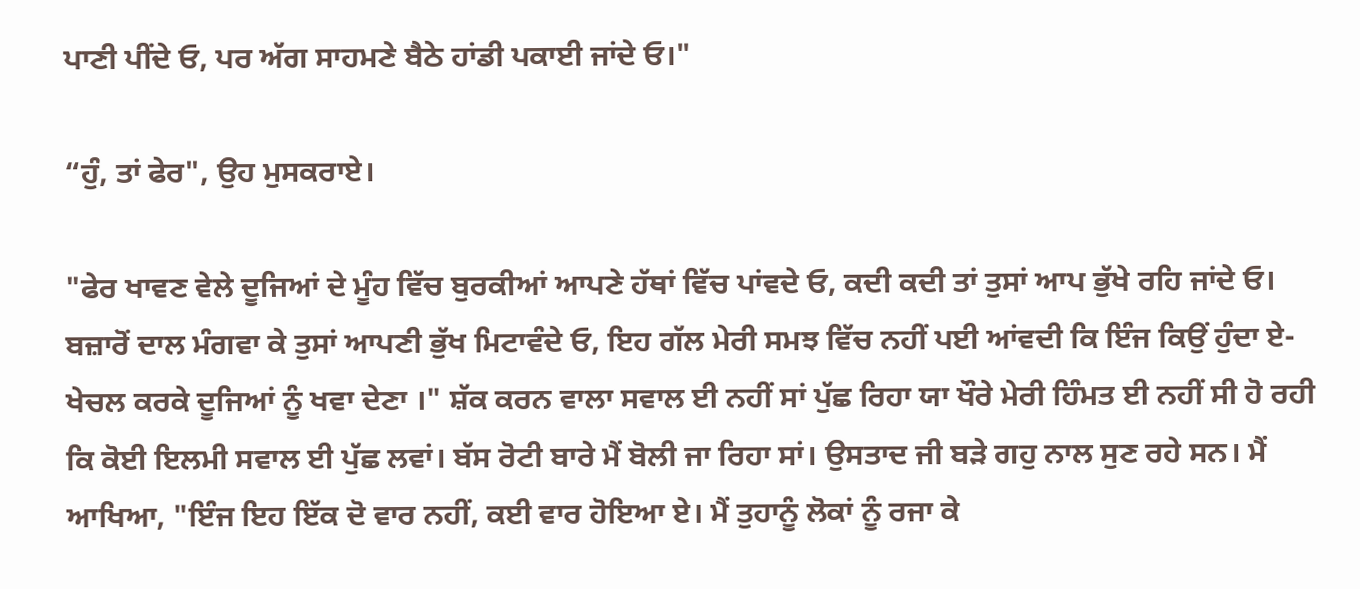ਪਾਣੀ ਪੀਂਦੇ ਓ, ਪਰ ਅੱਗ ਸਾਹਮਣੇ ਬੈਠੇ ਹਾਂਡੀ ਪਕਾਈ ਜਾਂਦੇ ਓ।"

“ਹੁੰ, ਤਾਂ ਫੇਰ", ਉਹ ਮੁਸਕਰਾਏ।

"ਫੇਰ ਖਾਵਣ ਵੇਲੇ ਦੂਜਿਆਂ ਦੇ ਮੂੰਹ ਵਿੱਚ ਬੁਰਕੀਆਂ ਆਪਣੇ ਹੱਥਾਂ ਵਿੱਚ ਪਾਂਵਦੇ ਓ, ਕਦੀ ਕਦੀ ਤਾਂ ਤੁਸਾਂ ਆਪ ਭੁੱਖੇ ਰਹਿ ਜਾਂਦੇ ਓ। ਬਜ਼ਾਰੋਂ ਦਾਲ ਮੰਗਵਾ ਕੇ ਤੁਸਾਂ ਆਪਣੀ ਭੁੱਖ ਮਿਟਾਵੰਦੇ ਓ, ਇਹ ਗੱਲ ਮੇਰੀ ਸਮਝ ਵਿੱਚ ਨਹੀਂ ਪਈ ਆਂਵਦੀ ਕਿ ਇੰਜ ਕਿਉਂ ਹੁੰਦਾ ਏ- ਖੇਚਲ ਕਰਕੇ ਦੂਜਿਆਂ ਨੂੰ ਖਵਾ ਦੇਣਾ ।" ਸ਼ੱਕ ਕਰਨ ਵਾਲਾ ਸਵਾਲ ਈ ਨਹੀਂ ਸਾਂ ਪੁੱਛ ਰਿਹਾ ਯਾ ਖੌਰੇ ਮੇਰੀ ਹਿੰਮਤ ਈ ਨਹੀਂ ਸੀ ਹੋ ਰਹੀ ਕਿ ਕੋਈ ਇਲਮੀ ਸਵਾਲ ਈ ਪੁੱਛ ਲਵਾਂ। ਬੱਸ ਰੋਟੀ ਬਾਰੇ ਮੈਂ ਬੋਲੀ ਜਾ ਰਿਹਾ ਸਾਂ। ਉਸਤਾਦ ਜੀ ਬੜੇ ਗਹੁ ਨਾਲ ਸੁਣ ਰਹੇ ਸਨ। ਮੈਂ ਆਖਿਆ, "ਇੰਜ ਇਹ ਇੱਕ ਦੋ ਵਾਰ ਨਹੀਂ, ਕਈ ਵਾਰ ਹੋਇਆ ਏ। ਮੈਂ ਤੁਹਾਨੂੰ ਲੋਕਾਂ ਨੂੰ ਰਜਾ ਕੇ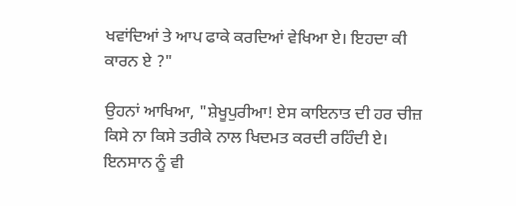ਖਵਾਂਦਿਆਂ ਤੇ ਆਪ ਫਾਕੇ ਕਰਦਿਆਂ ਵੇਖਿਆ ਏ। ਇਹਦਾ ਕੀ ਕਾਰਨ ਏ ?"

ਉਹਨਾਂ ਆਖਿਆ, "ਸ਼ੇਖੂਪੁਰੀਆ! ਏਸ ਕਾਇਨਾਤ ਦੀ ਹਰ ਚੀਜ਼ ਕਿਸੇ ਨਾ ਕਿਸੇ ਤਰੀਕੇ ਨਾਲ ਖਿਦਮਤ ਕਰਦੀ ਰਹਿੰਦੀ ਏ। ਇਨਸਾਨ ਨੂੰ ਵੀ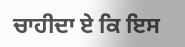ਚਾਹੀਦਾ ਏ ਕਿ ਇਸ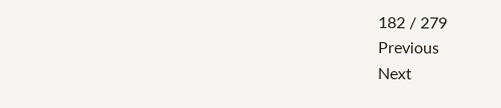182 / 279
Previous
Next